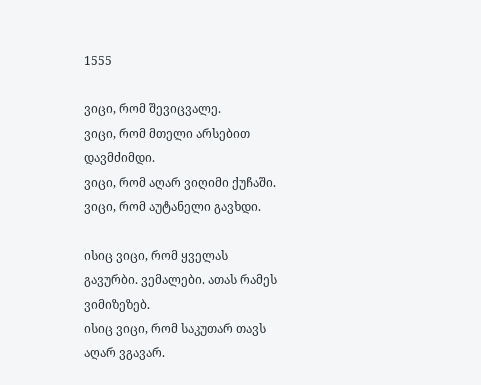1555

ვიცი, რომ შევიცვალე.
ვიცი, რომ მთელი არსებით დავმძიმდი.
ვიცი, რომ აღარ ვიღიმი ქუჩაში.
ვიცი, რომ აუტანელი გავხდი.

ისიც ვიცი, რომ ყველას გავურბი. ვემალები. ათას რამეს ვიმიზეზებ.
ისიც ვიცი, რომ საკუთარ თავს აღარ ვგავარ.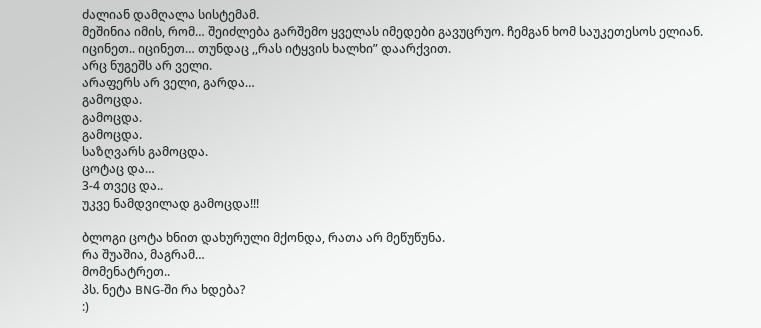ძალიან დამღალა სისტემამ.
მეშინია იმის, რომ… შეიძლება გარშემო ყველას იმედები გავუცრუო. ჩემგან ხომ საუკეთესოს ელიან.
იცინეთ.. იცინეთ… თუნდაც ,,რას იტყვის ხალხი” დაარქვით.
არც ნუგეშს არ ველი.
არაფერს არ ველი, გარდა…
გამოცდა.
გამოცდა.
გამოცდა.
საზღვარს გამოცდა.
ცოტაც და…
3-4 თვეც და..
უკვე ნამდვილად გამოცდა!!!

ბლოგი ცოტა ხნით დახურული მქონდა, რათა არ მეწუწუნა.
რა შუაშია, მაგრამ…
მომენატრეთ..
პს. ნეტა BNG-ში რა ხდება?
:)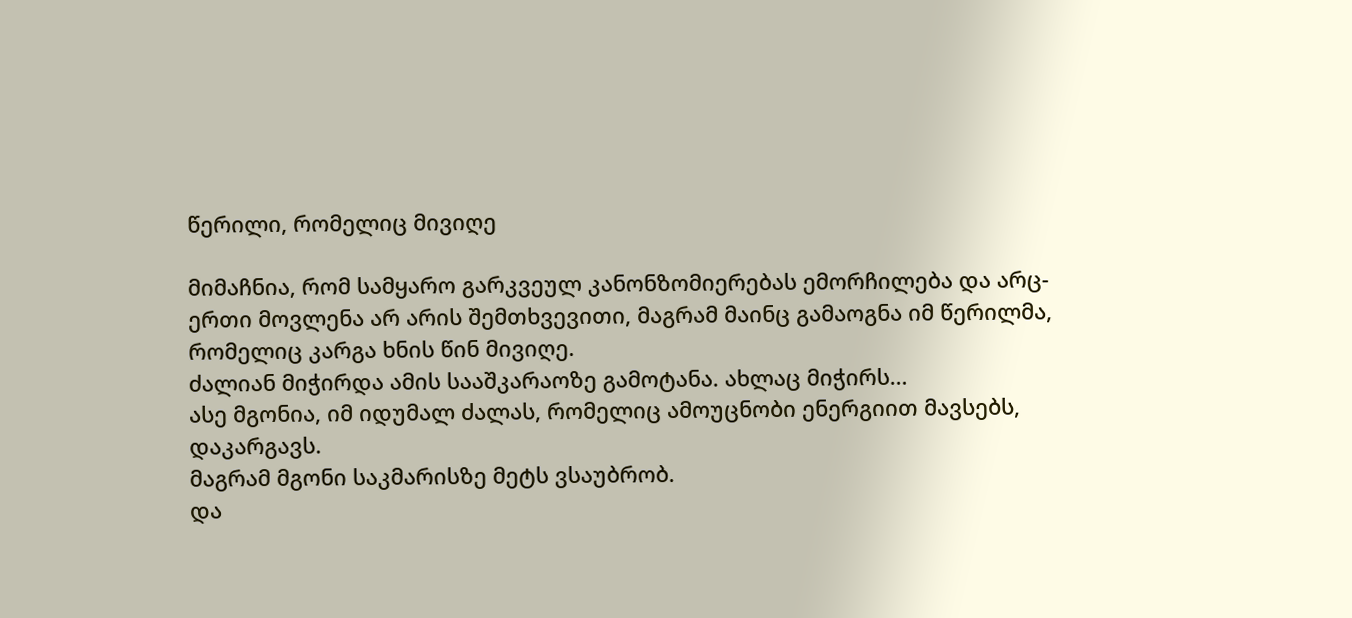წერილი, რომელიც მივიღე

მიმაჩნია, რომ სამყარო გარკვეულ კანონზომიერებას ემორჩილება და არც-ერთი მოვლენა არ არის შემთხვევითი, მაგრამ მაინც გამაოგნა იმ წერილმა, რომელიც კარგა ხნის წინ მივიღე.
ძალიან მიჭირდა ამის სააშკარაოზე გამოტანა. ახლაც მიჭირს…
ასე მგონია, იმ იდუმალ ძალას, რომელიც ამოუცნობი ენერგიით მავსებს, დაკარგავს.
მაგრამ მგონი საკმარისზე მეტს ვსაუბრობ.
და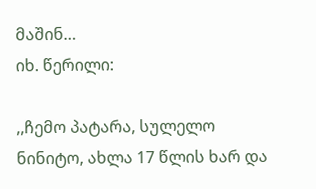მაშინ…
იხ. წერილი:

,,ჩემო პატარა, სულელო ნინიტო, ახლა 17 წლის ხარ და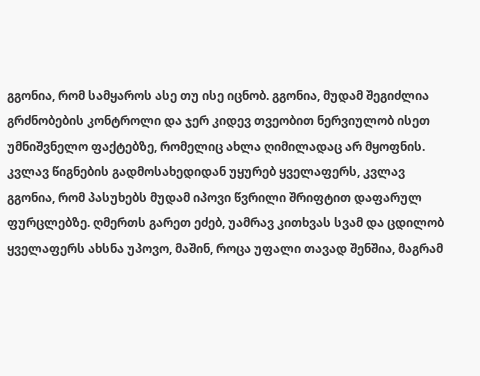გგონია, რომ სამყაროს ასე თუ ისე იცნობ. გგონია, მუდამ შეგიძლია გრძნობების კონტროლი და ჯერ კიდევ თვეობით ნერვიულობ ისეთ უმნიშვნელო ფაქტებზე, რომელიც ახლა ღიმილადაც არ მყოფნის.
კვლავ წიგნების გადმოსახედიდან უყურებ ყველაფერს, კვლავ გგონია, რომ პასუხებს მუდამ იპოვი წვრილი შრიფტით დაფარულ ფურცლებზე. ღმერთს გარეთ ეძებ, უამრავ კითხვას სვამ და ცდილობ ყველაფერს ახსნა უპოვო, მაშინ, როცა უფალი თავად შენშია, მაგრამ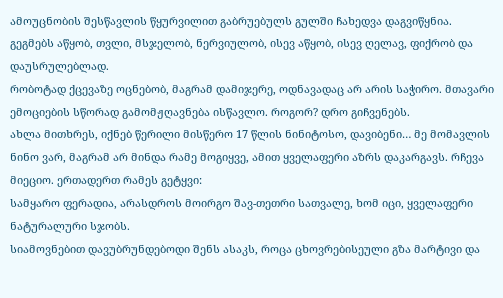ამოუცნობის შესწავლის წყურვილით გაბრუებულს გულში ჩახედვა დაგვიწყნია. გეგმებს აწყობ, თვლი, მსჯელობ, ნერვიულობ, ისევ აწყობ, ისევ ღელავ, ფიქრობ და დაუსრულებლად.
რობოტად ქცევაზე ოცნებობ, მაგრამ დამიჯერე, ოდნავადაც არ არის საჭირო. მთავარი ემოციების სწორად გამომჟღავნება ისწავლო. როგორ? დრო გიჩვენებს.
ახლა მითხრეს, იქნებ წერილი მისწერო 17 წლის ნინიტოსო, დავიბენი… მე მომავლის ნინო ვარ, მაგრამ არ მინდა რამე მოგიყვე, ამით ყველაფერი აზრს დაკარგავს. რჩევა მიეციო. ერთადერთ რამეს გეტყვი:
სამყარო ფერადია, არასდროს მოირგო შავ-თეთრი სათვალე, ხომ იცი, ყველაფერი ნატურალური სჯობს.
სიამოვნებით დავუბრუნდებოდი შენს ასაკს, როცა ცხოვრებისეული გზა მარტივი და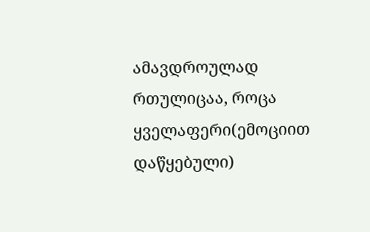ამავდროულად რთულიცაა, როცა ყველაფერი(ემოციით დაწყებული)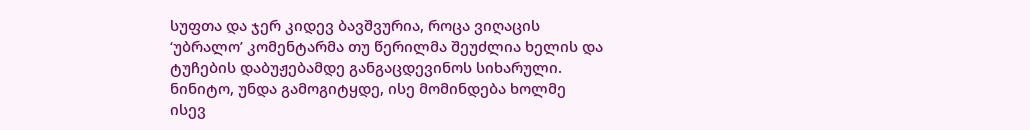სუფთა და ჯერ კიდევ ბავშვურია, როცა ვიღაცის ‘უბრალო’ კომენტარმა თუ წერილმა შეუძლია ხელის და ტუჩების დაბუჟებამდე განგაცდევინოს სიხარული.
ნინიტო, უნდა გამოგიტყდე, ისე მომინდება ხოლმე ისევ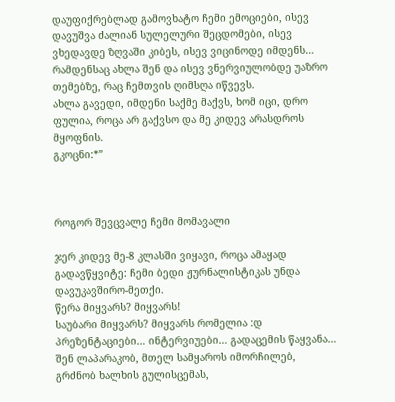დაუფიქრებლად გამოვხატო ჩემი ემოციები, ისევ დავუშვა ძალიან სულელური შეცდომები, ისევ ვხედავდე ზღვაში კიბეს, ისევ ვიცინოდე იმდენს… რამდენსაც ახლა შენ და ისევ ვნერვიულობდე უაზრო თემებზე, რაც ჩემთვის ღიმსღა იწვევს.
ახლა გავედი, იმდენი საქმე მაქვს, ხომ იცი, დრო ფულია, როცა არ გაქვსო და მე კიდევ არასდროს მყოფნის.
გკოცნი:*”



როგორ შევცვალე ჩემი მომავალი

ჯერ კიდევ მე-8 კლასში ვიყავი, როცა ამაყად გადავწყვიტე: ჩემი ბედი ჟურნალისტიკას უნდა დავუკავშირო-მეთქი.
წერა მიყვარს? მიყვარს!
საუბარი მიყვარს? მიყვარს რომელია :დ
პრეზენტაციები… ინტერვიუები… გადაცემის წაყვანა…
შენ ლაპარაკობ, მთელ სამყაროს იმორჩილებ, გრძნობ ხალხის გულისცემას,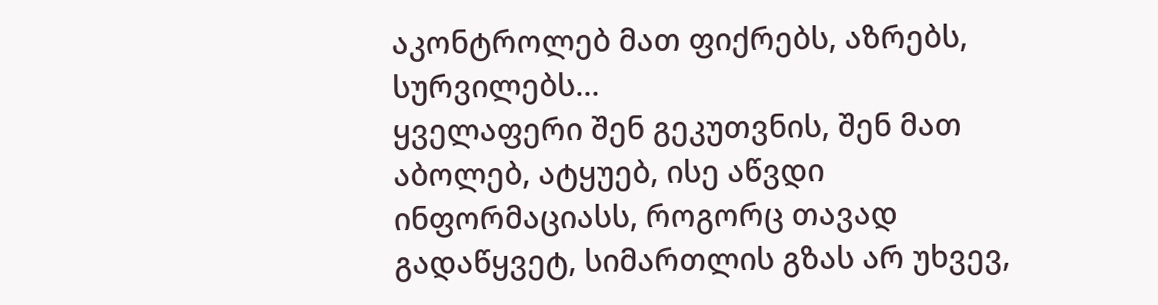აკონტროლებ მათ ფიქრებს, აზრებს, სურვილებს…
ყველაფერი შენ გეკუთვნის, შენ მათ აბოლებ, ატყუებ, ისე აწვდი ინფორმაციასს, როგორც თავად გადაწყვეტ, სიმართლის გზას არ უხვევ,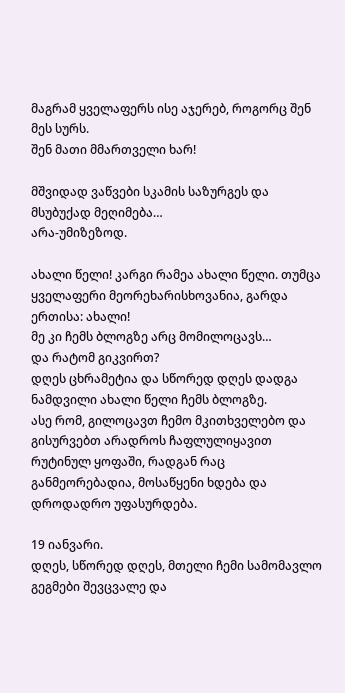მაგრამ ყველაფერს ისე აჯერებ, როგორც შენ მეს სურს.
შენ მათი მმართველი ხარ!

მშვიდად ვაწვები სკამის საზურგეს და მსუბუქად მეღიმება…
არა-უმიზეზოდ.

ახალი წელი! კარგი რამეა ახალი წელი. თუმცა ყველაფერი მეორეხარისხოვანია, გარდა ერთისა: ახალი!
მე კი ჩემს ბლოგზე არც მომილოცავს…
და რატომ გიკვირთ?
დღეს ცხრამეტია და სწორედ დღეს დადგა ნამდვილი ახალი წელი ჩემს ბლოგზე.
ასე რომ, გილოცავთ ჩემო მკითხველებო და გისურვებთ არადროს ჩაფლულიყავით რუტინულ ყოფაში, რადგან რაც განმეორებადია, მოსაწყენი ხდება და დროდადრო უფასურდება.

19 იანვარი.
დღეს, სწორედ დღეს, მთელი ჩემი სამომავლო გეგმები შევცვალე და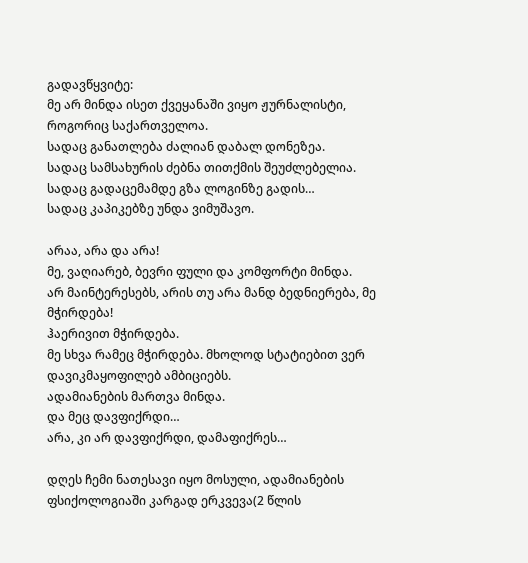გადავწყვიტე:
მე არ მინდა ისეთ ქვეყანაში ვიყო ჟურნალისტი, როგორიც საქართველოა.
სადაც განათლება ძალიან დაბალ დონეზეა.
სადაც სამსახურის ძებნა თითქმის შეუძლებელია.
სადაც გადაცემამდე გზა ლოგინზე გადის…
სადაც კაპიკებზე უნდა ვიმუშავო.

არაა, არა და არა!
მე, ვაღიარებ, ბევრი ფული და კომფორტი მინდა.
არ მაინტერესებს, არის თუ არა მანდ ბედნიერება, მე მჭირდება!
ჰაერივით მჭირდება.
მე სხვა რამეც მჭირდება. მხოლოდ სტატიებით ვერ დავიკმაყოფილებ ამბიციებს.
ადამიანების მართვა მინდა.
და მეც დავფიქრდი…
არა, კი არ დავფიქრდი, დამაფიქრეს…

დღეს ჩემი ნათესავი იყო მოსული, ადამიანების ფსიქოლოგიაში კარგად ერკვევა(2 წლის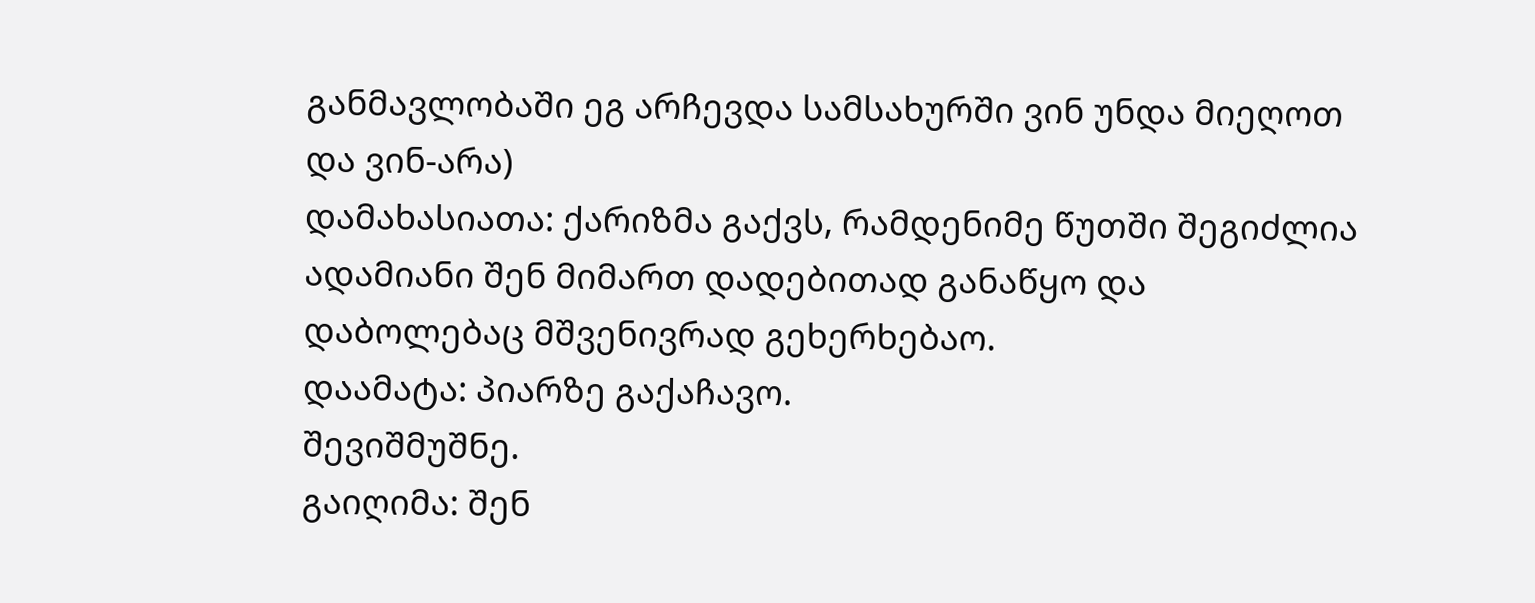განმავლობაში ეგ არჩევდა სამსახურში ვინ უნდა მიეღოთ და ვინ-არა)
დამახასიათა: ქარიზმა გაქვს, რამდენიმე წუთში შეგიძლია ადამიანი შენ მიმართ დადებითად განაწყო და დაბოლებაც მშვენივრად გეხერხებაო.
დაამატა: პიარზე გაქაჩავო.
შევიშმუშნე.
გაიღიმა: შენ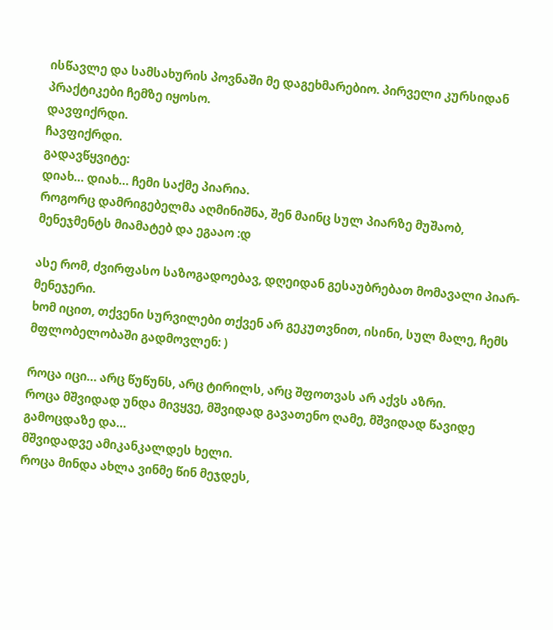ისწავლე და სამსახურის პოვნაში მე დაგეხმარებიო. პირველი კურსიდან პრაქტიკები ჩემზე იყოსო.
დავფიქრდი.
ჩავფიქრდი.
გადავწყვიტე:
დიახ… დიახ… ჩემი საქმე პიარია.
როგორც დამრიგებელმა აღმინიშნა, შენ მაინც სულ პიარზე მუშაობ, მენეჯმენტს მიამატებ და ეგააო :დ

ასე რომ, ძვირფასო საზოგადოებავ, დღეიდან გესაუბრებათ მომავალი პიარ-მენეჯერი.
ხომ იცით, თქვენი სურვილები თქვენ არ გეკუთვნით, ისინი, სულ მალე, ჩემს მფლობელობაში გადმოვლენ: )

როცა იცი… არც წუწუნს, არც ტირილს, არც შფოთვას არ აქვს აზრი.
როცა მშვიდად უნდა მივყვე, მშვიდად გავათენო ღამე, მშვიდად წავიდე გამოცდაზე და…
მშვიდადვე ამიკანკალდეს ხელი.
როცა მინდა ახლა ვინმე წინ მეჯდეს,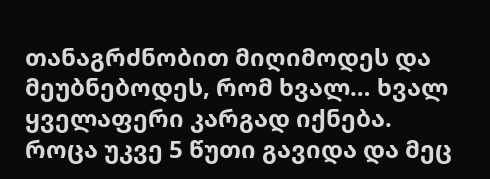თანაგრძნობით მიღიმოდეს და მეუბნებოდეს, რომ ხვალ… ხვალ ყველაფერი კარგად იქნება.
როცა უკვე 5 წუთი გავიდა და მეც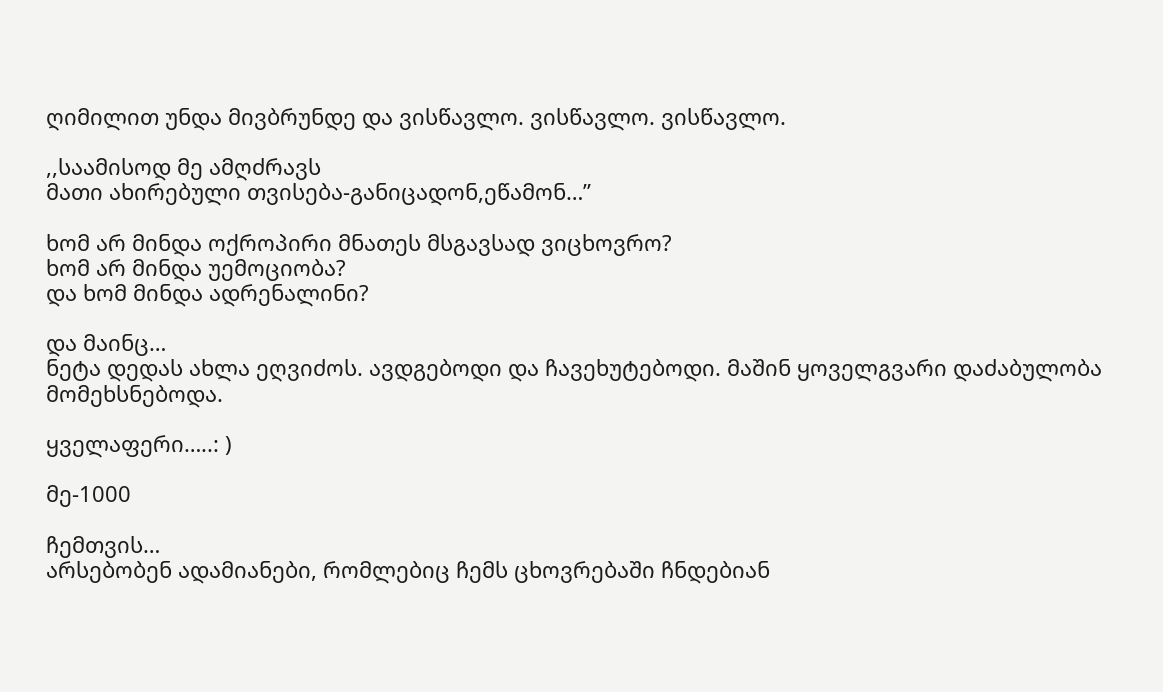ღიმილით უნდა მივბრუნდე და ვისწავლო. ვისწავლო. ვისწავლო.

,,საამისოდ მე ამღძრავს
მათი ახირებული თვისება-განიცადონ,ეწამონ…”

ხომ არ მინდა ოქროპირი მნათეს მსგავსად ვიცხოვრო?
ხომ არ მინდა უემოციობა?
და ხომ მინდა ადრენალინი?

და მაინც…
ნეტა დედას ახლა ეღვიძოს. ავდგებოდი და ჩავეხუტებოდი. მაშინ ყოველგვარი დაძაბულობა მომეხსნებოდა.

ყველაფერი…..: )

მე-1000

ჩემთვის…
არსებობენ ადამიანები, რომლებიც ჩემს ცხოვრებაში ჩნდებიან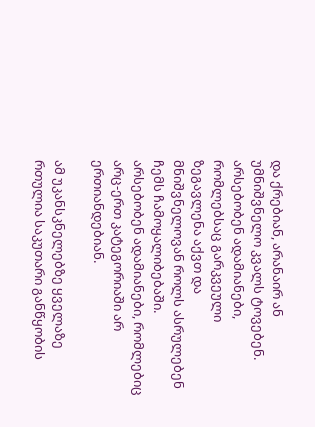და ქრებიან, არანაირ ან უმნიშვნელო კვალს ტოვებენ.
არსებობენ ადამიანები, რომლებსაც გარკვეული ზეგავლენა აქვთ და მნიშვნელოვან როლს ასრულებენ ჩემს ჩამოყალიბებაში.
არსებობენ ადამიანები, რომლებიც არც-ერთ კატეგორიაში არ ერთიანდებიან.

ამ უკანსკნელებზე ყველაზე რთულია საკუთარი განწყობის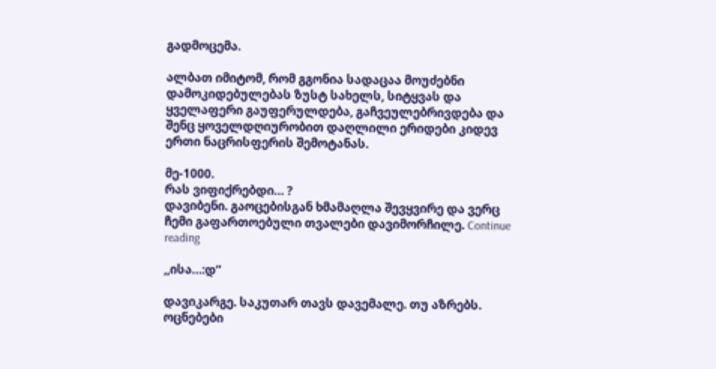გადმოცემა.

ალბათ იმიტომ, რომ გგონია სადაცაა მოუძებნი დამოკიდებულებას ზუსტ სახელს, სიტყვას და ყველაფერი გაუფერულდება, გაჩვეულებრივდება და შენც ყოველდღიურობით დაღლილი ერიდები კიდევ ერთი ნაცრისფერის შემოტანას.

მე-1000.
რას ვიფიქრებდი… ?
დავიბენი. გაოცებისგან ხმამაღლა შევყვირე და ვერც ჩემი გაფართოებული თვალები დავიმორჩილე. Continue reading

,,ისა…:დ”

დავიკარგე. საკუთარ თავს დავემალე. თუ აზრებს.
ოცნებები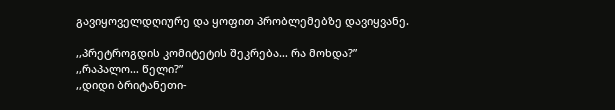გავიყოველდღიურე და ყოფით პრობლემებზე დავიყვანე.

,,პრეტროგდის კომიტეტის შეკრება… რა მოხდა?”
,,რაპალო… წელი?”
,,დიდი ბრიტანეთი-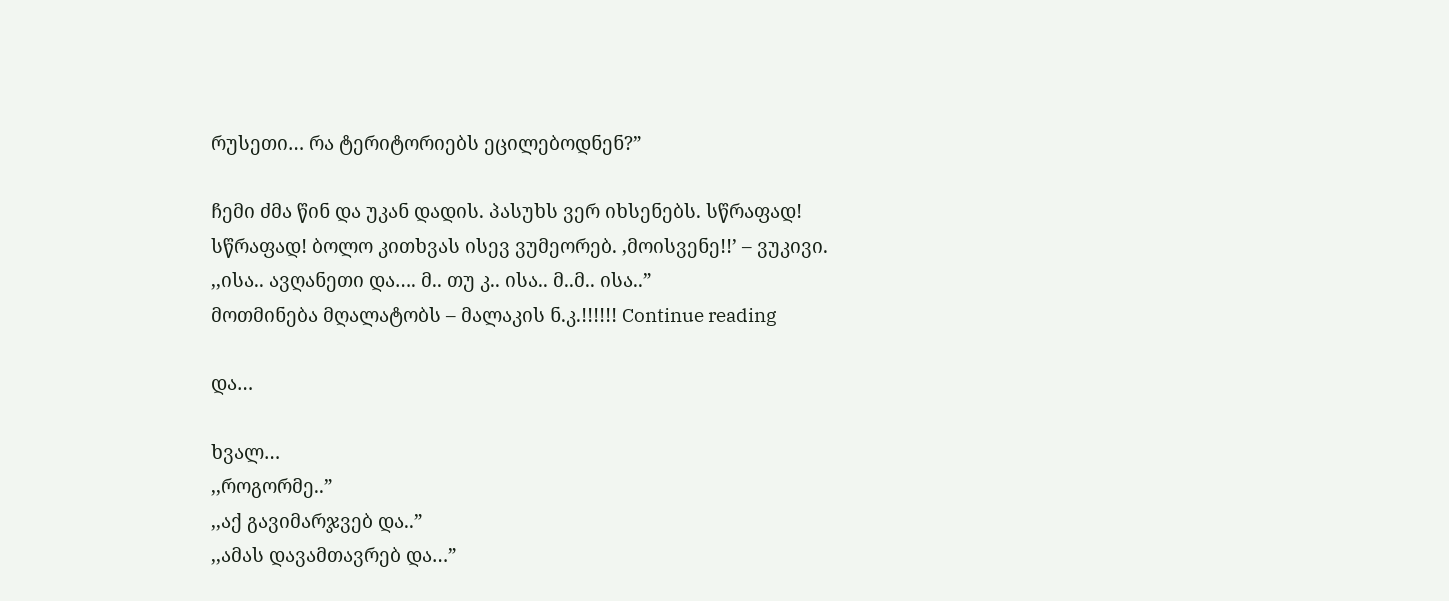რუსეთი… რა ტერიტორიებს ეცილებოდნენ?”

ჩემი ძმა წინ და უკან დადის. პასუხს ვერ იხსენებს. სწრაფად! სწრაფად! ბოლო კითხვას ისევ ვუმეორებ. ,მოისვენე!!’ – ვუკივი.
,,ისა.. ავღანეთი და…. მ.. თუ კ.. ისა.. მ..მ.. ისა..”
მოთმინება მღალატობს – მალაკის ნ.კ.!!!!!! Continue reading

და…

ხვალ…
,,როგორმე..”
,,აქ გავიმარჯვებ და..”
,,ამას დავამთავრებ და…”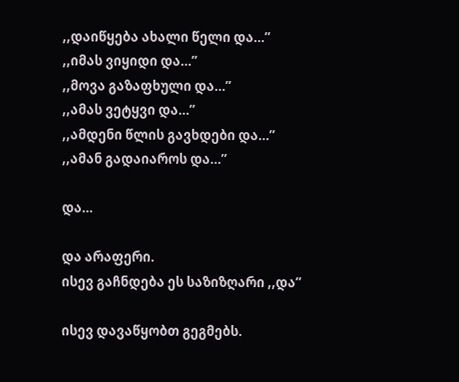,,დაიწყება ახალი წელი და…”
,,იმას ვიყიდი და…”
,,მოვა გაზაფხული და…”
,,ამას ვეტყვი და…”
,,ამდენი წლის გავხდები და…”
,,ამან გადაიაროს და…”

და…

და არაფერი.
ისევ გაჩნდება ეს საზიზღარი ,,და”

ისევ დავაწყობთ გეგმებს.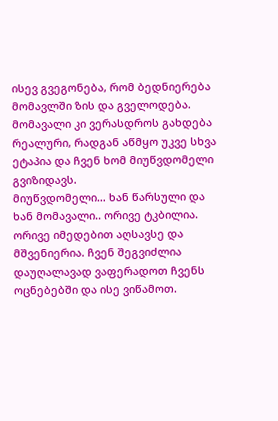ისევ გვეგონება, რომ ბედნიერება მომავლში ზის და გველოდება.
მომავალი კი ვერასდროს გახდება რეალური, რადგან აწმყო უკვე სხვა ეტაპია და ჩვენ ხომ მიუწვდომელი გვიზიდავს.
მიუწვდომელი… ხან წარსული და ხან მომავალი.. ორივე ტკბილია. ორივე იმედებით აღსავსე და მშვენიერია. ჩვენ შეგვიძლია დაუღალავად ვაფერადოთ ჩვენს ოცნებებში და ისე ვიწამოთ.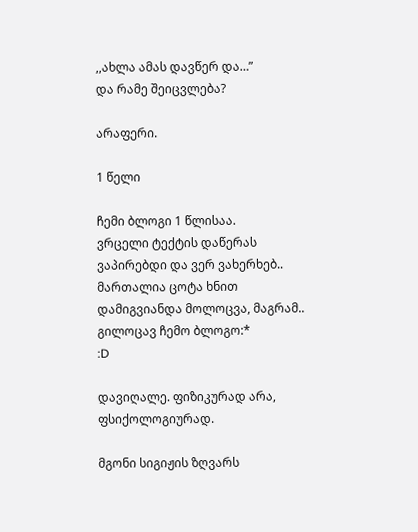,,ახლა ამას დავწერ და…”
და რამე შეიცვლება?

არაფერი.

1 წელი

ჩემი ბლოგი 1 წლისაა.
ვრცელი ტექტის დაწერას ვაპირებდი და ვერ ვახერხებ..
მართალია ცოტა ხნით დამიგვიანდა მოლოცვა, მაგრამ..
გილოცავ ჩემო ბლოგო:*
:D

დავიღალე. ფიზიკურად არა, ფსიქოლოგიურად.

მგონი სიგიჟის ზღვარს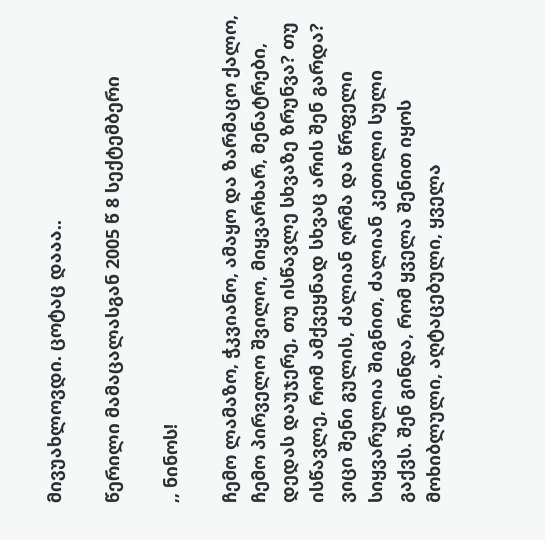მივუახლოვდი. ცოტაც დააა..

წერილი მამაცალასგან 2005 წ 8 სექტემბერი

,, ნინოს!

ჩემო ლამაზო, ჭკვიანო, ამაყო და ზარმაცო ქალო, ჩემო პირველო შვილო, მიყვარხარ, მენატრები, დედას დაუჯერე, თუ ისწავლე სხვაზე ზრუნვა? თუ ისწავლე, რომ ამქვეყნად სხვაც არის შენ გარდა? ვიცი შენი გულის, ძალიან ღრმა და წრფელი სიყვარულია შიგნით, ძალიან კეთილი სული გაქვს. შენ გინდა, რომ ყველა შენით იყოს მოხიბლული, აღტაცებული, ყველა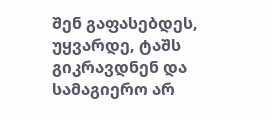შენ გაფასებდეს, უყვარდე, ტაშს გიკრავდნენ და სამაგიერო არ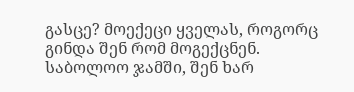გასცე? მოექეცი ყველას, როგორც გინდა შენ რომ მოგექცნენ. საბოლოო ჯამში, შენ ხარ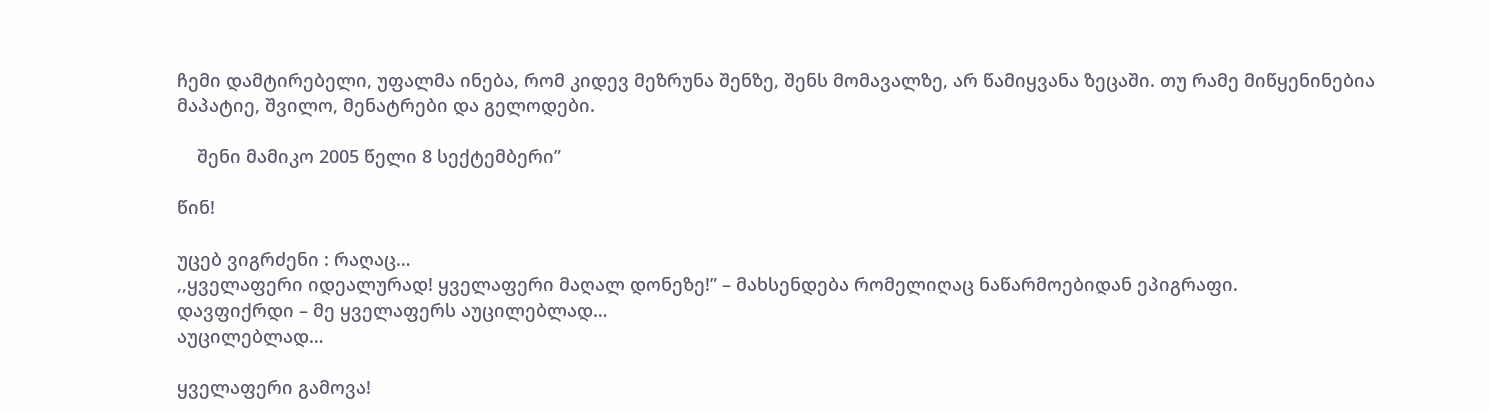ჩემი დამტირებელი, უფალმა ინება, რომ კიდევ მეზრუნა შენზე, შენს მომავალზე, არ წამიყვანა ზეცაში. თუ რამე მიწყენინებია მაპატიე, შვილო, მენატრები და გელოდები.

    შენი მამიკო 2005 წელი 8 სექტემბერი”

წინ!

უცებ ვიგრძენი : რაღაც…
,,ყველაფერი იდეალურად! ყველაფერი მაღალ დონეზე!” – მახსენდება რომელიღაც ნაწარმოებიდან ეპიგრაფი.
დავფიქრდი – მე ყველაფერს აუცილებლად…
აუცილებლად…

ყველაფერი გამოვა!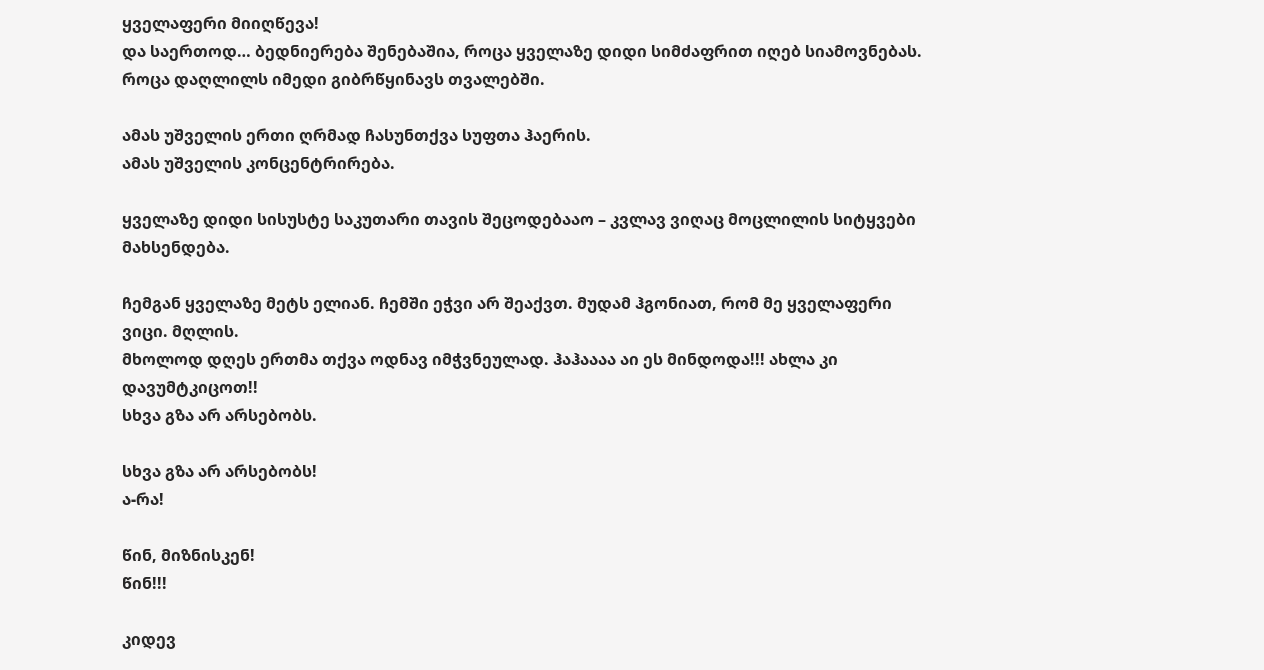ყველაფერი მიიღწევა!
და საერთოდ… ბედნიერება შენებაშია, როცა ყველაზე დიდი სიმძაფრით იღებ სიამოვნებას.
როცა დაღლილს იმედი გიბრწყინავს თვალებში.

ამას უშველის ერთი ღრმად ჩასუნთქვა სუფთა ჰაერის.
ამას უშველის კონცენტრირება.

ყველაზე დიდი სისუსტე საკუთარი თავის შეცოდებააო – კვლავ ვიღაც მოცლილის სიტყვები მახსენდება.

ჩემგან ყველაზე მეტს ელიან. ჩემში ეჭვი არ შეაქვთ. მუდამ ჰგონიათ, რომ მე ყველაფერი ვიცი. მღლის.
მხოლოდ დღეს ერთმა თქვა ოდნავ იმჭვნეულად. ჰაჰაააა აი ეს მინდოდა!!! ახლა კი დავუმტკიცოთ!!
სხვა გზა არ არსებობს.

სხვა გზა არ არსებობს!
ა-რა!

წინ, მიზნისკენ!
წინ!!!

კიდევ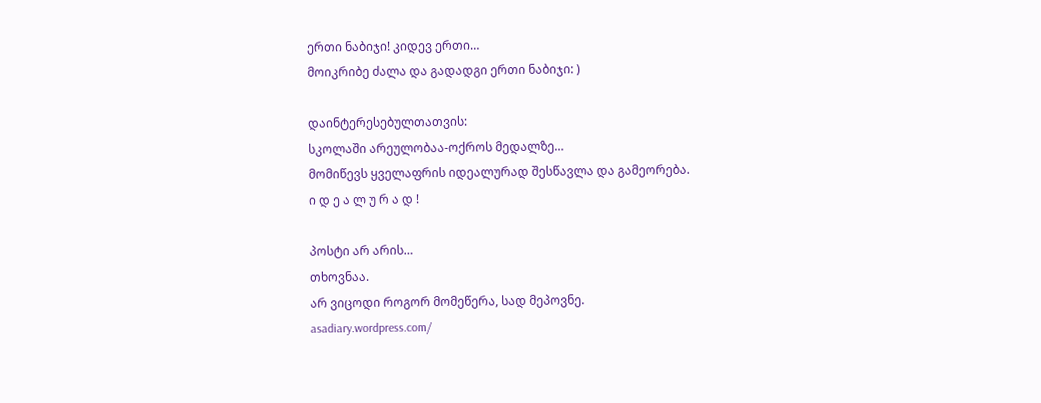ერთი ნაბიჯი! კიდევ ერთი…
მოიკრიბე ძალა და გადადგი ერთი ნაბიჯი: )

დაინტერესებულთათვის:
სკოლაში არეულობაა-ოქროს მედალზე…
მომიწევს ყველაფრის იდეალურად შესწავლა და გამეორება.
ი დ ე ა ლ უ რ ა დ !

პოსტი არ არის…
თხოვნაა.
არ ვიცოდი როგორ მომეწერა, სად მეპოვნე.
asadiary.wordpress.com/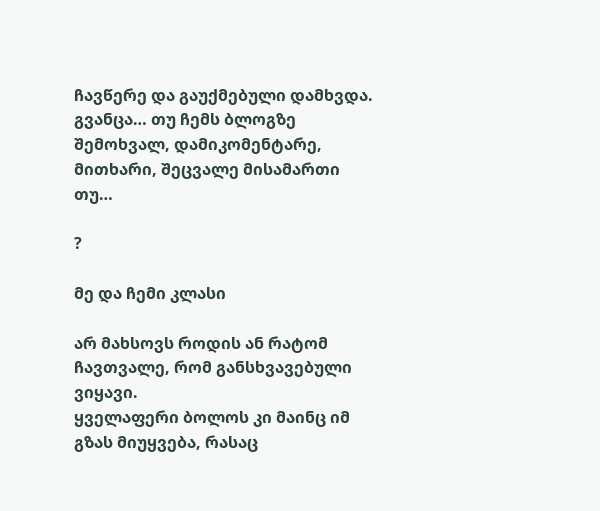ჩავწერე და გაუქმებული დამხვდა.
გვანცა… თუ ჩემს ბლოგზე შემოხვალ, დამიკომენტარე, მითხარი, შეცვალე მისამართი თუ…

?

მე და ჩემი კლასი

არ მახსოვს როდის ან რატომ ჩავთვალე, რომ განსხვავებული ვიყავი.
ყველაფერი ბოლოს კი მაინც იმ გზას მიუყვება, რასაც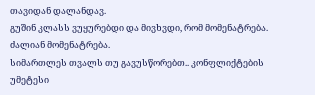თავიდან დალანდავ.
გუშინ კლასს ვუყურებდი და მივხვდი, რომ მომენატრება. ძალიან მომენატრება.
სიმართლეს თვალს თუ გავუსწორებთ.. კონფლიქტების უმეტესი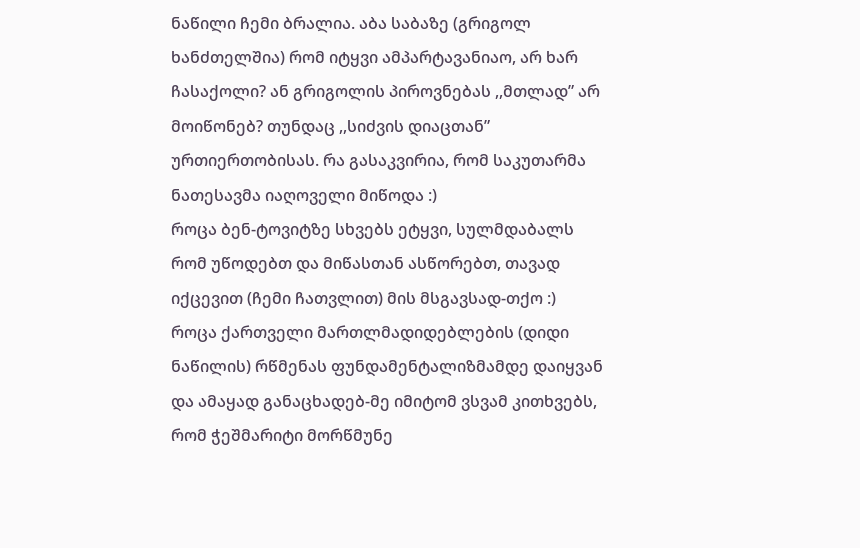ნაწილი ჩემი ბრალია. აბა საბაზე (გრიგოლ ხანძთელშია) რომ იტყვი ამპარტავანიაო, არ ხარ ჩასაქოლი? ან გრიგოლის პიროვნებას ,,მთლად” არ მოიწონებ? თუნდაც ,,სიძვის დიაცთან” ურთიერთობისას. რა გასაკვირია, რომ საკუთარმა ნათესავმა იაღოველი მიწოდა :)
როცა ბენ-ტოვიტზე სხვებს ეტყვი, სულმდაბალს რომ უწოდებთ და მიწასთან ასწორებთ, თავად იქცევით (ჩემი ჩათვლით) მის მსგავსად-თქო :)
როცა ქართველი მართლმადიდებლების (დიდი ნაწილის) რწმენას ფუნდამენტალიზმამდე დაიყვან და ამაყად განაცხადებ-მე იმიტომ ვსვამ კითხვებს, რომ ჭეშმარიტი მორწმუნე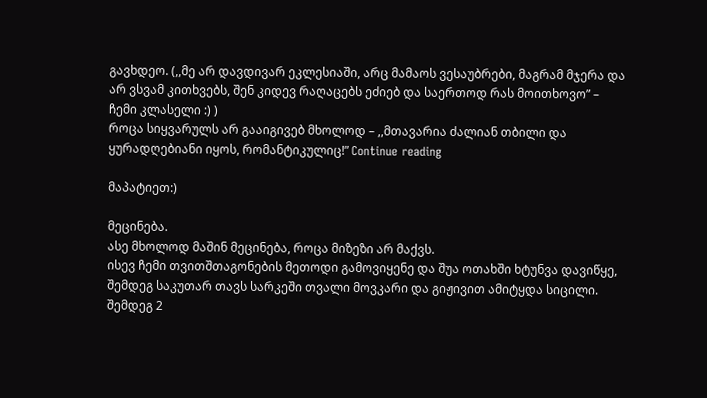გავხდეო. (,,მე არ დავდივარ ეკლესიაში, არც მამაოს ვესაუბრები, მაგრამ მჯერა და არ ვსვამ კითხვებს, შენ კიდევ რაღაცებს ეძიებ და საერთოდ რას მოითხოვო” – ჩემი კლასელი :) )
როცა სიყვარულს არ გააიგივებ მხოლოდ – ,,მთავარია ძალიან თბილი და ყურადღებიანი იყოს, რომანტიკულიც!” Continue reading

მაპატიეთ:)

მეცინება.
ასე მხოლოდ მაშინ მეცინება, როცა მიზეზი არ მაქვს.
ისევ ჩემი თვითშთაგონების მეთოდი გამოვიყენე და შუა ოთახში ხტუნვა დავიწყე, შემდეგ საკუთარ თავს სარკეში თვალი მოვკარი და გიჟივით ამიტყდა სიცილი.
შემდეგ 2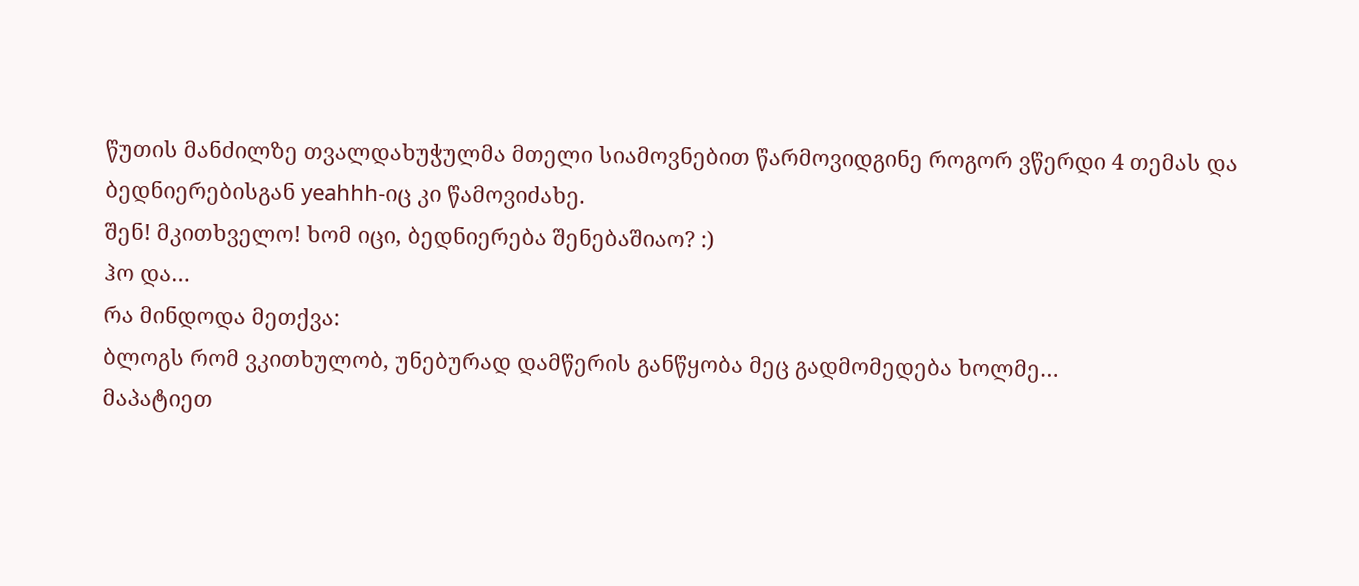წუთის მანძილზე თვალდახუჭულმა მთელი სიამოვნებით წარმოვიდგინე როგორ ვწერდი 4 თემას და ბედნიერებისგან yeahhh-იც კი წამოვიძახე.
შენ! მკითხველო! ხომ იცი, ბედნიერება შენებაშიაო? :)
ჰო და…
რა მინდოდა მეთქვა:
ბლოგს რომ ვკითხულობ, უნებურად დამწერის განწყობა მეც გადმომედება ხოლმე…
მაპატიეთ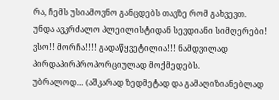რა, ჩემს უსიამოვნო განცდებს თავზე რომ გახვევთ.
უნდა ავკრძალო პლეილისტიდან სევდიანი სიმღერები! ვსო!! მორჩა!!!! გადაწყვეტილია!!! ნამდვილად პირდაპირპროპორციულად მოქმედებს.
უბრალოდ… (აშკარად ზედმეტად და გამაღიზიანებლად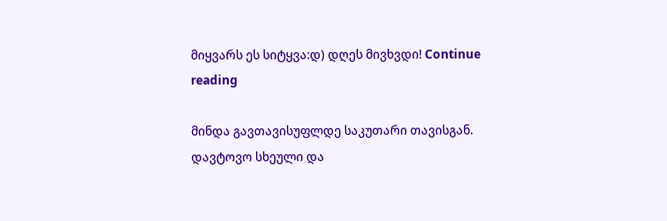მიყვარს ეს სიტყვა:დ) დღეს მივხვდი! Continue reading

მინდა გავთავისუფლდე საკუთარი თავისგან.
დავტოვო სხეული და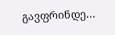გავფრინდე…